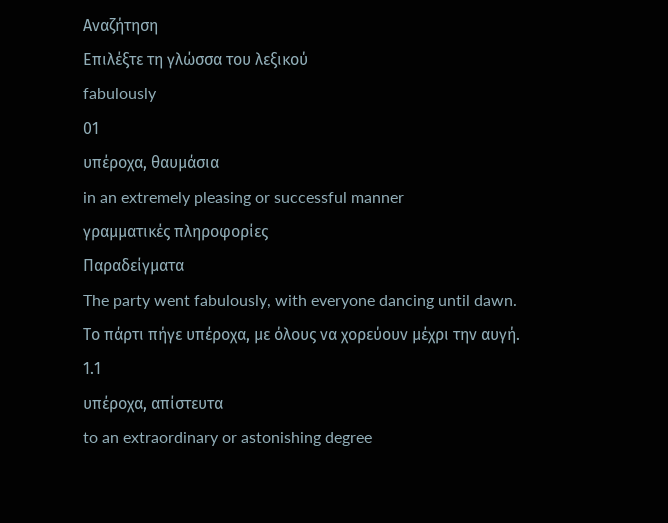Αναζήτηση
Επιλέξτε τη γλώσσα του λεξικού
fabulously
01
υπέροχα, θαυμάσια
in an extremely pleasing or successful manner
γραμματικές πληροφορίες
Παραδείγματα
The party went fabulously, with everyone dancing until dawn.
Το πάρτι πήγε υπέροχα, με όλους να χορεύουν μέχρι την αυγή.
1.1
υπέροχα, απίστευτα
to an extraordinary or astonishing degree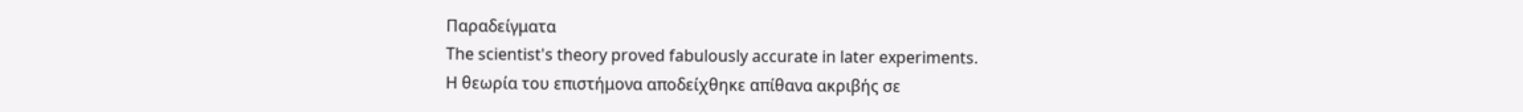Παραδείγματα
The scientist's theory proved fabulously accurate in later experiments.
Η θεωρία του επιστήμονα αποδείχθηκε απίθανα ακριβής σε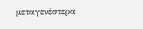μεταγενέστερα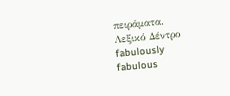πειράματα.
Λεξικό Δέντρο
fabulously
fabulous